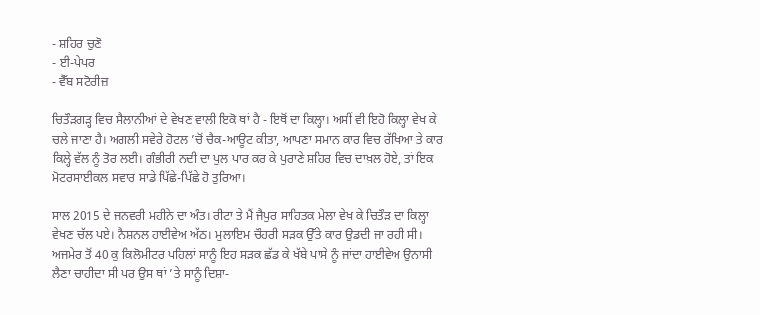- ਸ਼ਹਿਰ ਚੁਣੋ
- ਈ-ਪੇਪਰ
- ਵੈੱਬ ਸਟੋਰੀਜ਼

ਚਿਤੌੜਗੜ੍ਹ ਵਿਚ ਸੈਲਾਨੀਆਂ ਦੇ ਵੇਖਣ ਵਾਲੀ ਇਕੋ ਥਾਂ ਹੈ - ਇਥੋਂ ਦਾ ਕਿਲ੍ਹਾ। ਅਸੀਂ ਵੀ ਇਹੋ ਕਿਲ੍ਹਾ ਵੇਖ ਕੇ ਚਲੇ ਜਾਣਾ ਹੈ। ਅਗਲੀ ਸਵੇਰੇ ਹੋਟਲ ’ਚੋਂ ਚੈਕ-ਆਊਟ ਕੀਤਾ, ਆਪਣਾ ਸਮਾਨ ਕਾਰ ਵਿਚ ਰੱਖਿਆ ਤੇ ਕਾਰ ਕਿਲ੍ਹੇ ਵੱਲ ਨੂੰ ਤੋਰ ਲਈ। ਗੰਭੀਰੀ ਨਦੀ ਦਾ ਪੁਲ ਪਾਰ ਕਰ ਕੇ ਪੁਰਾਣੇ ਸ਼ਹਿਰ ਵਿਚ ਦਾਖ਼ਲ ਹੋਏ, ਤਾਂ ਇਕ ਮੋਟਰਸਾਈਕਲ ਸਵਾਰ ਸਾਡੇ ਪਿੱਛੇ-ਪਿੱਛੇ ਹੋ ਤੁਰਿਆ।

ਸਾਲ 2015 ਦੇ ਜਨਵਰੀ ਮਹੀਨੇ ਦਾ ਅੰਤ। ਰੀਟਾ ਤੇ ਮੈਂ ਜੈਪੁਰ ਸਾਹਿਤਕ ਮੇਲਾ ਵੇਖ ਕੇ ਚਿਤੌੜ ਦਾ ਕਿਲ੍ਹਾ ਵੇਖਣ ਚੱਲ ਪਏ। ਨੈਸ਼ਨਲ ਹਾਈਵੇਅ ਅੱਠ। ਮੁਲਾਇਮ ਚੌਹਰੀ ਸੜਕ ਉੱਤੇ ਕਾਰ ਉਡਦੀ ਜਾ ਰਹੀ ਸੀ। ਅਜਮੇਰ ਤੋਂ 40 ਕੁ ਕਿਲੋਮੀਟਰ ਪਹਿਲਾਂ ਸਾਨੂੰ ਇਹ ਸੜਕ ਛੱਡ ਕੇ ਖੱਬੇ ਪਾਸੇ ਨੂੰ ਜਾਂਦਾ ਹਾਈਵੇਅ ਉਨਾਸੀ ਲੈਣਾ ਚਾਹੀਦਾ ਸੀ ਪਰ ਉਸ ਥਾਂ ’ਤੇ ਸਾਨੂੰ ਦਿਸ਼ਾ-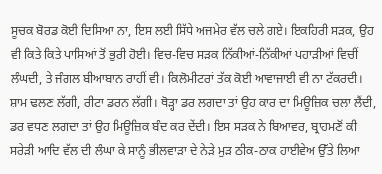ਸੂਚਕ ਬੋਰਡ ਕੋਈ ਦਿਸਿਆ ਨਾ, ਇਸ ਲਈ ਸਿੱਧੇ ਅਜਮੇਰ ਵੱਲ ਚਲੇ ਗਏ। ਇਕਹਿਰੀ ਸੜਕ, ਉਹ ਵੀ ਕਿਤੇ ਕਿਤੇ ਪਾਸਿਆਂ ਤੋਂ ਭੁਰੀ ਹੋਈ। ਵਿਚ-ਵਿਚ ਸੜਕ ਨਿੱਕੀਆਂ-ਨਿੱਕੀਆਂ ਪਹਾੜੀਆਂ ਵਿਚੀਂ ਲੰਘਦੀ, ਤੇ ਜੰਗਲ ਬੀਆਬਾਨ ਰਾਹੀਂ ਵੀ। ਕਿਲੋਮੀਟਰਾਂ ਤੱਕ ਕੋਈ ਆਵਾਜਾਈ ਵੀ ਨਾ ਟੱਕਰਦੀ।
ਸ਼ਾਮ ਢਲਣ ਲੱਗੀ, ਰੀਟਾ ਡਰਨ ਲੱਗੀ। ਥੋੜ੍ਹਾ ਡਰ ਲਗਦਾ ਤਾਂ ਉਹ ਕਾਰ ਦਾ ਮਿਊਜ਼ਿਕ ਚਲਾ ਲੈਂਦੀ, ਡਰ ਵਧਣ ਲਗਦਾ ਤਾਂ ਉਹ ਮਿਊਜ਼ਿਕ ਬੰਦ ਕਰ ਦੇਂਦੀ। ਇਸ ਸੜਕ ਨੇ ਬਿਆਵਰ, ਬ੍ਰਾਹਮਣੋਂ ਕੀ ਸਰੇੜੀ ਆਦਿ ਵੱਲ ਦੀ ਲੰਘਾ ਕੇ ਸਾਨੂੰ ਭੀਲਵਾੜਾ ਦੇ ਨੇੜੇ ਮੁੜ ਠੀਕ-ਠਾਕ ਹਾਈਵੇਅ ਉੱਤੇ ਲਿਆ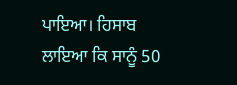ਪਾਇਆ। ਹਿਸਾਬ ਲਾਇਆ ਕਿ ਸਾਨੂੰ 50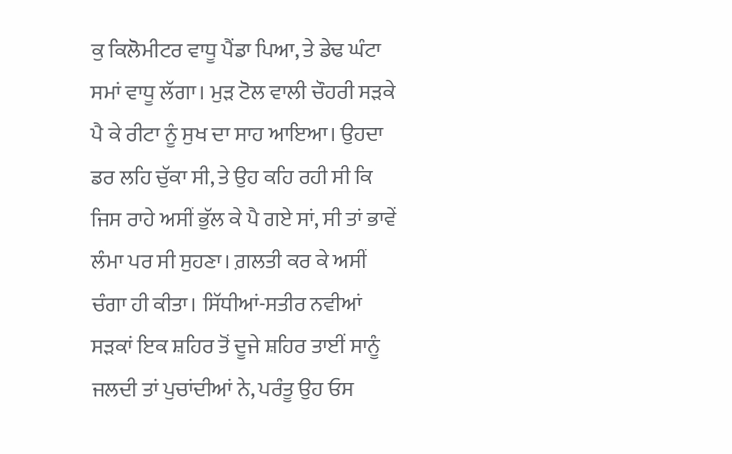ਕੁ ਕਿਲੋਮੀਟਰ ਵਾਧੂ ਪੈਂਡਾ ਪਿਆ, ਤੇ ਡੇਢ ਘੰਟਾ ਸਮਾਂ ਵਾਧੂ ਲੱਗਾ। ਮੁੜ ਟੋਲ ਵਾਲੀ ਚੌਹਰੀ ਸੜਕੇ ਪੈ ਕੇ ਰੀਟਾ ਨੂੰ ਸੁਖ ਦਾ ਸਾਹ ਆਇਆ। ਉਹਦਾ ਡਰ ਲਹਿ ਚੁੱਕਾ ਸੀ, ਤੇ ਉਹ ਕਹਿ ਰਹੀ ਸੀ ਕਿ ਜਿਸ ਰਾਹੇ ਅਸੀਂ ਭੁੱਲ ਕੇ ਪੈ ਗਏ ਸਾਂ, ਸੀ ਤਾਂ ਭਾਵੇਂ ਲੰਮਾ ਪਰ ਸੀ ਸੁਹਣਾ। ਗ਼ਲਤੀ ਕਰ ਕੇ ਅਸੀਂ ਚੰਗਾ ਹੀ ਕੀਤਾ। ਸਿੱਧੀਆਂ-ਸਤੀਰ ਨਵੀਆਂ ਸੜਕਾਂ ਇਕ ਸ਼ਹਿਰ ਤੋਂ ਦੂਜੇ ਸ਼ਹਿਰ ਤਾਈਂ ਸਾਨੂੰ ਜਲਦੀ ਤਾਂ ਪੁਚਾਂਦੀਆਂ ਨੇ, ਪਰੰਤੂ ਉਹ ਓਸ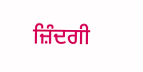ਜ਼ਿੰਦਗੀ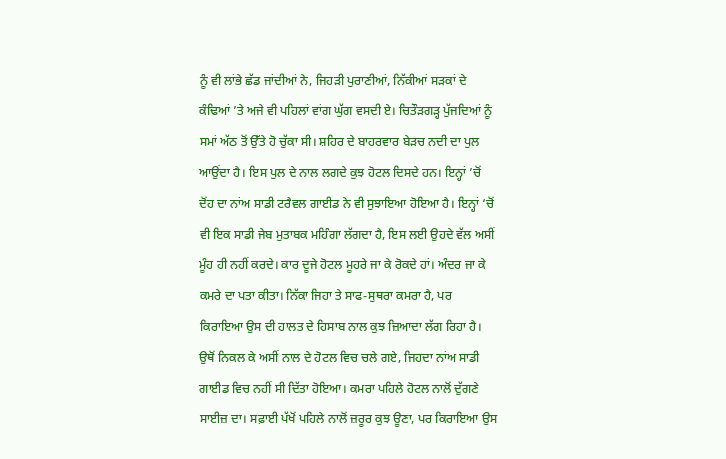ਨੂੰ ਵੀ ਲਾਂਭੇ ਛੱਡ ਜਾਂਦੀਆਂ ਨੇ, ਜਿਹੜੀ ਪੁਰਾਣੀਆਂ, ਨਿੱਕੀਆਂ ਸੜਕਾਂ ਦੇ ਕੰਢਿਆਂ ’ਤੇ ਅਜੇ ਵੀ ਪਹਿਲਾਂ ਵਾਂਗ ਘੁੱਗ ਵਸਦੀ ਏ। ਚਿਤੌੜਗੜ੍ਹ ਪੁੱਜਦਿਆਂ ਨੂੰ ਸਮਾਂ ਅੱਠ ਤੋਂ ਉੱਤੇ ਹੋ ਚੁੱਕਾ ਸੀ। ਸ਼ਹਿਰ ਦੇ ਬਾਹਰਵਾਰ ਬੇੜਚ ਨਦੀ ਦਾ ਪੁਲ ਆਉਂਦਾ ਹੈ। ਇਸ ਪੁਲ ਦੇ ਨਾਲ ਲਗਦੇ ਕੁਝ ਹੋਟਲ ਦਿਸਦੇ ਹਨ। ਇਨ੍ਹਾਂ ’ਚੋਂ ਦੋਂਹ ਦਾ ਨਾਂਅ ਸਾਡੀ ਟਰੈਵਲ ਗਾਈਡ ਨੇ ਵੀ ਸੁਝਾਇਆ ਹੋਇਆ ਹੈ। ਇਨ੍ਹਾਂ ‘ਚੋਂ ਵੀ ਇਕ ਸਾਡੀ ਜੇਬ ਮੁਤਾਬਕ ਮਹਿੰਗਾ ਲੱਗਦਾ ਹੈ, ਇਸ ਲਈ ਉਹਦੇ ਵੱਲ ਅਸੀਂ ਮੂੰਹ ਹੀ ਨਹੀਂ ਕਰਦੇ। ਕਾਰ ਦੂਜੇ ਹੋਟਲ ਮੂਹਰੇ ਜਾ ਕੇ ਰੋਕਦੇ ਹਾਂ। ਅੰਦਰ ਜਾ ਕੇ ਕਮਰੇ ਦਾ ਪਤਾ ਕੀਤਾ। ਨਿੱਕਾ ਜਿਹਾ ਤੇ ਸਾਫ-ਸੁਥਰਾ ਕਮਰਾ ਹੈ, ਪਰ ਕਿਰਾਇਆ ਉਸ ਦੀ ਹਾਲਤ ਦੇ ਹਿਸਾਬ ਨਾਲ ਕੁਝ ਜ਼ਿਆਦਾ ਲੱਗ ਰਿਹਾ ਹੈ। ਉਥੋਂ ਨਿਕਲ ਕੇ ਅਸੀਂ ਨਾਲ ਦੇ ਹੋਟਲ ਵਿਚ ਚਲੇ ਗਏ, ਜਿਹਦਾ ਨਾਂਅ ਸਾਡੀ ਗਾਈਡ ਵਿਚ ਨਹੀਂ ਸੀ ਦਿੱਤਾ ਹੋਇਆ। ਕਮਰਾ ਪਹਿਲੇ ਹੋਟਲ ਨਾਲੋਂ ਦੁੱਗਣੇ ਸਾਈਜ਼ ਦਾ। ਸਫ਼ਾਈ ਪੱਖੋਂ ਪਹਿਲੇ ਨਾਲੋਂ ਜ਼ਰੂਰ ਕੁਝ ਊਣਾ, ਪਰ ਕਿਰਾਇਆ ਉਸ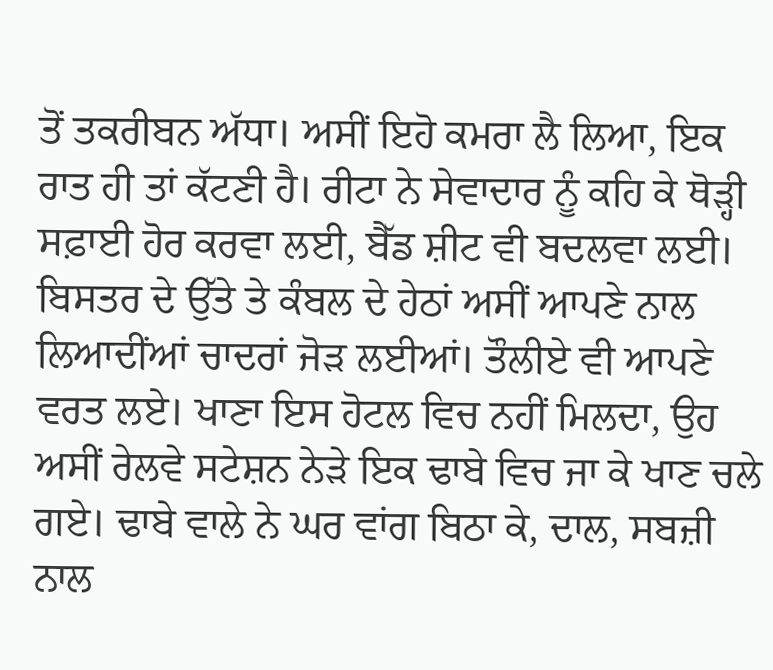ਤੋਂ ਤਕਰੀਬਨ ਅੱਧਾ। ਅਸੀਂ ਇਹੋ ਕਮਰਾ ਲੈ ਲਿਆ, ਇਕ ਰਾਤ ਹੀ ਤਾਂ ਕੱਟਣੀ ਹੈ। ਰੀਟਾ ਨੇ ਸੇਵਾਦਾਰ ਨੂੰ ਕਹਿ ਕੇ ਥੋੜ੍ਹੀ ਸਫ਼ਾਈ ਹੋਰ ਕਰਵਾ ਲਈ, ਬੈੱਡ ਸ਼ੀਟ ਵੀ ਬਦਲਵਾ ਲਈ। ਬਿਸਤਰ ਦੇ ਉੱਤੇ ਤੇ ਕੰਬਲ ਦੇ ਹੇਠਾਂ ਅਸੀਂ ਆਪਣੇ ਨਾਲ ਲਿਆਦੀਂਆਂ ਚਾਦਰਾਂ ਜੋੜ ਲਈਆਂ। ਤੌਲੀਏ ਵੀ ਆਪਣੇ ਵਰਤ ਲਏ। ਖਾਣਾ ਇਸ ਹੋਟਲ ਵਿਚ ਨਹੀਂ ਮਿਲਦਾ, ਉਹ ਅਸੀਂ ਰੇਲਵੇ ਸਟੇਸ਼ਨ ਨੇੜੇ ਇਕ ਢਾਬੇ ਵਿਚ ਜਾ ਕੇ ਖਾਣ ਚਲੇ ਗਏ। ਢਾਬੇ ਵਾਲੇ ਨੇ ਘਰ ਵਾਂਗ ਬਿਠਾ ਕੇ, ਦਾਲ, ਸਬਜ਼ੀ ਨਾਲ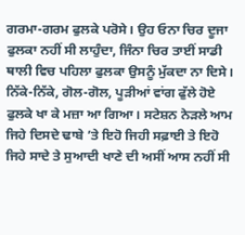ਗਰਮਾ-ਗਰਮ ਫੁਲਕੇ ਪਰੋਸੇ। ਉਹ ਓਨਾ ਚਿਰ ਦੂਜਾ ਫੁਲਕਾ ਨਹੀਂ ਸੀ ਲਾਹੁੰਦਾ, ਜਿੰਨਾ ਚਿਰ ਤਾਈਂ ਸਾਡੀ ਥਾਲੀ ਵਿਚ ਪਹਿਲਾ ਫੁਲਕਾ ਉਸਨੂੰ ਮੁੱਕਦਾ ਨਾ ਦਿਸੇ। ਨਿੱਕੇ-ਨਿੱਕੇ, ਗੋਲ-ਗੋਲ, ਪੂੜੀਆਂ ਵਾਂਗ ਫੁੱਲੇ ਹੋਏ ਫੁਲਕੇ ਖਾ ਕੇ ਮਜ਼ਾ ਆ ਗਿਆ। ਸਟੇਸ਼ਨ ਨੇੜਲੇ ਆਮ ਜਿਹੇ ਦਿਸਦੇ ਢਾਬੇ ’ਤੇ ਇਹੋ ਜਿਹੀ ਸਫ਼ਾਈ ਤੇ ਇਹੋ ਜਿਹੇ ਸਾਦੇ ਤੇ ਸੁਆਦੀ ਖਾਣੇ ਦੀ ਅਸੀਂ ਆਸ ਨਹੀਂ ਸੀ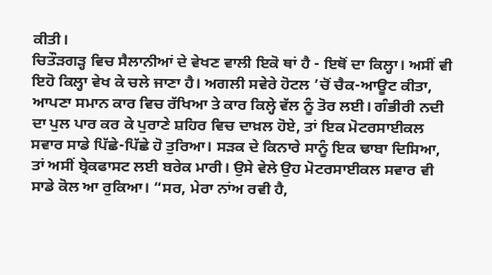ਕੀਤੀ।
ਚਿਤੌੜਗੜ੍ਹ ਵਿਚ ਸੈਲਾਨੀਆਂ ਦੇ ਵੇਖਣ ਵਾਲੀ ਇਕੋ ਥਾਂ ਹੈ - ਇਥੋਂ ਦਾ ਕਿਲ੍ਹਾ। ਅਸੀਂ ਵੀ ਇਹੋ ਕਿਲ੍ਹਾ ਵੇਖ ਕੇ ਚਲੇ ਜਾਣਾ ਹੈ। ਅਗਲੀ ਸਵੇਰੇ ਹੋਟਲ ’ਚੋਂ ਚੈਕ-ਆਊਟ ਕੀਤਾ, ਆਪਣਾ ਸਮਾਨ ਕਾਰ ਵਿਚ ਰੱਖਿਆ ਤੇ ਕਾਰ ਕਿਲ੍ਹੇ ਵੱਲ ਨੂੰ ਤੋਰ ਲਈ। ਗੰਭੀਰੀ ਨਦੀ ਦਾ ਪੁਲ ਪਾਰ ਕਰ ਕੇ ਪੁਰਾਣੇ ਸ਼ਹਿਰ ਵਿਚ ਦਾਖ਼ਲ ਹੋਏ, ਤਾਂ ਇਕ ਮੋਟਰਸਾਈਕਲ ਸਵਾਰ ਸਾਡੇ ਪਿੱਛੇ-ਪਿੱਛੇ ਹੋ ਤੁਰਿਆ। ਸੜਕ ਦੇ ਕਿਨਾਰੇ ਸਾਨੂੰ ਇਕ ਢਾਬਾ ਦਿਸਿਆ, ਤਾਂ ਅਸੀਂ ਬ੍ਰੇਕਫਾਸਟ ਲਈ ਬਰੇਕ ਮਾਰੀ। ਉਸੇ ਵੇਲੇ ਉਹ ਮੋਟਰਸਾਈਕਲ ਸਵਾਰ ਵੀ ਸਾਡੇ ਕੋਲ ਆ ਰੁਕਿਆ। “ਸਰ, ਮੇਰਾ ਨਾਂਅ ਰਵੀ ਹੈ,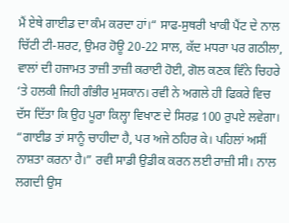ਮੈਂ ਏਥੇ ਗਾਈਡ ਦਾ ਕੰਮ ਕਰਦਾ ਹਾਂ।“ ਸਾਫ-ਸੁਥਰੀ ਖਾਕੀ ਪੈਂਟ ਦੇ ਨਾਲ ਚਿੱਟੀ ਟੀ-ਸ਼ਰਟ, ਉਮਰ ਹੋਊ 20-22 ਸਾਲ, ਕੱਦ ਮਧਰਾ ਪਰ ਗਠੀਲਾ, ਵਾਲਾਂ ਦੀ ਹਜਾਮਤ ਤਾਜ਼ੀ ਤਾਜ਼ੀ ਕਰਾਈ ਹੋਈ, ਗੋਲ ਕਣਕ ਵਿੰਨੇ ਚਿਹਰੇ ‘ਤੇ ਹਲਕੀ ਜਿਹੀ ਗੰਭੀਰ ਮੁਸਕਾਨ। ਰਵੀ ਨੇ ਅਗਲੇ ਹੀ ਫਿਕਰੇ ਵਿਚ ਦੱਸ ਦਿੱਤਾ ਕਿ ਉਹ ਪੂਰਾ ਕਿਲ੍ਹਾ ਵਿਖਾਣ ਦੇ ਸਿਰਫ਼ 100 ਰੁਪਏ ਲਵੇਗਾ। “ਗਾਈਡ ਤਾਂ ਸਾਨੂੰ ਚਾਹੀਦਾ ਹੈ, ਪਰ ਅਜੇ ਠਹਿਰ ਕੇ। ਪਹਿਲਾਂ ਅਸੀਂ ਨਾਸ਼ਤਾ ਕਰਨਾ ਹੈ।” ਰਵੀ ਸਾਡੀ ਉਡੀਕ ਕਰਨ ਲਈ ਰਾਜ਼ੀ ਸੀ। ਨਾਲ ਲਗਦੀ ਉਸ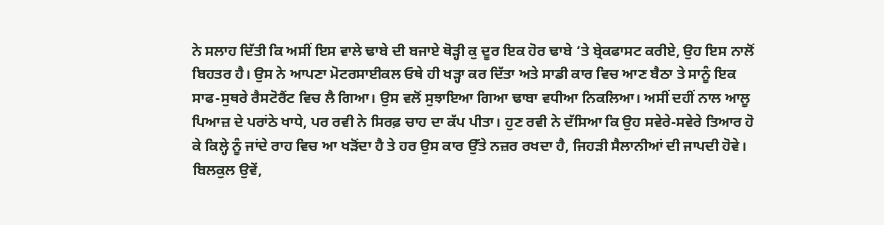ਨੇ ਸਲਾਹ ਦਿੱਤੀ ਕਿ ਅਸੀਂ ਇਸ ਵਾਲੇ ਢਾਬੇ ਦੀ ਬਜਾਏ ਥੋੜ੍ਹੀ ਕੁ ਦੂਰ ਇਕ ਹੋਰ ਢਾਬੇ ‘ਤੇ ਬ੍ਰੇਕਫਾਸਟ ਕਰੀਏ, ਉਹ ਇਸ ਨਾਲੋਂ ਬਿਹਤਰ ਹੈ। ਉਸ ਨੇ ਆਪਣਾ ਮੋਟਰਸਾਈਕਲ ਓਥੇ ਹੀ ਖੜ੍ਹਾ ਕਰ ਦਿੱਤਾ ਅਤੇ ਸਾਡੀ ਕਾਰ ਵਿਚ ਆਣ ਬੈਠਾ ਤੇ ਸਾਨੂੰ ਇਕ ਸਾਫ-ਸੁਥਰੇ ਰੈਸਟੋਰੈਂਟ ਵਿਚ ਲੈ ਗਿਆ। ਉਸ ਵਲੋਂ ਸੁਝਾਇਆ ਗਿਆ ਢਾਬਾ ਵਧੀਆ ਨਿਕਲਿਆ। ਅਸੀਂ ਦਹੀਂ ਨਾਲ ਆਲੂ ਪਿਆਜ਼ ਦੇ ਪਰਾਂਠੇ ਖਾਧੇ, ਪਰ ਰਵੀ ਨੇ ਸਿਰਫ਼ ਚਾਹ ਦਾ ਕੱਪ ਪੀਤਾ। ਹੁਣ ਰਵੀ ਨੇ ਦੱਸਿਆ ਕਿ ਉਹ ਸਵੇਰੇ-ਸਵੇਰੇ ਤਿਆਰ ਹੋ ਕੇ ਕਿਲ੍ਹੇ ਨੂੰ ਜਾਂਦੇ ਰਾਹ ਵਿਚ ਆ ਖੜੋਂਦਾ ਹੈ ਤੇ ਹਰ ਉਸ ਕਾਰ ਉੱਤੇ ਨਜ਼ਰ ਰਖਦਾ ਹੈ, ਜਿਹੜੀ ਸੈਲਾਨੀਆਂ ਦੀ ਜਾਪਦੀ ਹੋਵੇ। ਬਿਲਕੁਲ ਉਵੇਂ,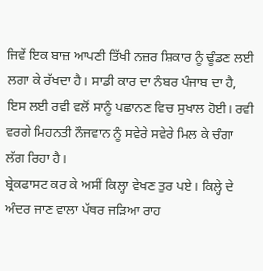ਜਿਵੇਂ ਇਕ ਬਾਜ਼ ਆਪਣੀ ਤਿੱਖੀ ਨਜ਼ਰ ਸ਼ਿਕਾਰ ਨੂੰ ਢੂੰਡਣ ਲਈ ਲਗਾ ਕੇ ਰੱਖਦਾ ਹੈ। ਸਾਡੀ ਕਾਰ ਦਾ ਨੰਬਰ ਪੰਜਾਬ ਦਾ ਹੈ, ਇਸ ਲਈ ਰਵੀ ਵਲੋਂ ਸਾਨੂੰ ਪਛਾਨਣ ਵਿਚ ਸੁਖਾਲ ਹੋਈ। ਰਵੀ ਵਰਗੇ ਮਿਹਨਤੀ ਨੌਜਵਾਨ ਨੂੰ ਸਵੇਰੇ ਸਵੇਰੇ ਮਿਲ ਕੇ ਚੰਗਾ ਲੱਗ ਰਿਹਾ ਹੈ।
ਬ੍ਰੇਕਫਾਸਟ ਕਰ ਕੇ ਅਸੀਂ ਕਿਲ੍ਹਾ ਵੇਖਣ ਤੁਰ ਪਏ। ਕਿਲ੍ਹੇ ਦੇ ਅੰਦਰ ਜਾਣ ਵਾਲਾ ਪੱਥਰ ਜੜਿਆ ਰਾਹ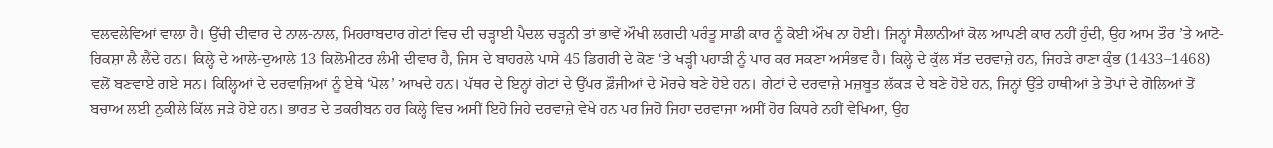ਵਲਵਲੇਵਿਆਂ ਵਾਲਾ ਹੈ। ਉੱਚੀ ਦੀਵਾਰ ਦੇ ਨਾਲ-ਨਾਲ, ਮਿਹਰਾਬਦਾਰ ਗੇਟਾਂ ਵਿਚ ਦੀ ਚੜ੍ਹਾਈ ਪੈਦਲ ਚੜ੍ਹਨੀ ਤਾਂ ਭਾਵੇਂ ਔਖੀ ਲਗਦੀ ਪਰੰਤੂ ਸਾਡੀ ਕਾਰ ਨੂੰ ਕੋਈ ਔਖ ਨਾ ਹੋਈ। ਜਿਨ੍ਹਾਂ ਸੈਲਾਨੀਆਂ ਕੋਲ ਆਪਣੀ ਕਾਰ ਨਹੀਂ ਹੁੰਦੀ, ਉਹ ਆਮ ਤੌਰ ’ਤੇ ਆਟੋ-ਰਿਕਸ਼ਾ ਲੈ ਲੈਂਦੇ ਹਨ। ਕਿਲ੍ਹੇ ਦੇ ਆਲੇ-ਦੁਆਲੇ 13 ਕਿਲੋਮੀਟਰ ਲੰਮੀ ਦੀਵਾਰ ਹੈ, ਜਿਸ ਦੇ ਬਾਹਰਲੇ ਪਾਸੇ 45 ਡਿਗਰੀ ਦੇ ਕੋਣ ‘ਤੇ ਖੜ੍ਹੀ ਪਹਾੜੀ ਨੂੰ ਪਾਰ ਕਰ ਸਕਣਾ ਅਸੰਭਵ ਹੈ। ਕਿਲ੍ਹੇ ਦੇ ਕੁੱਲ ਸੱਤ ਦਰਵਾਜ਼ੇ ਹਨ, ਜਿਹੜੇ ਰਾਣਾ ਕੁੰਭ (1433–1468) ਵਲੋਂ ਬਣਵਾਏ ਗਏ ਸਨ। ਕਿਲ੍ਹਿਆਂ ਦੇ ਦਰਵਾਜ਼ਿਆਂ ਨੂੰ ਏਥੇ ‘ਪੋਲ’ ਆਖਦੇ ਹਨ। ਪੱਥਰ ਦੇ ਇਨ੍ਹਾਂ ਗੇਟਾਂ ਦੇ ਉੱਪਰ ਫ਼ੌਜੀਆਂ ਦੇ ਮੋਰਚੇ ਬਣੇ ਹੋਏ ਹਨ। ਗੇਟਾਂ ਦੇ ਦਰਵਾਜ਼ੇ ਮਜ਼ਬੂਤ ਲੱਕੜ ਦੇ ਬਣੇ ਹੋਏ ਹਨ, ਜਿਨ੍ਹਾਂ ਉੱਤੇ ਹਾਥੀਆਂ ਤੇ ਤੋਪਾਂ ਦੇ ਗੋਲਿਆਂ ਤੋਂ ਬਚਾਅ ਲਈ ਨੁਕੀਲੇ ਕਿੱਲ ਜੜੇ ਹੋਏ ਹਨ। ਭਾਰਤ ਦੇ ਤਕਰੀਬਨ ਹਰ ਕਿਲ੍ਹੇ ਵਿਚ ਅਸੀਂ ਇਹੋ ਜਿਹੇ ਦਰਵਾਜ਼ੇ ਵੇਖੇ ਹਨ ਪਰ ਜਿਹੋ ਜਿਹਾ ਦਰਵਾਜਾ ਅਸੀਂ ਹੋਰ ਕਿਧਰੇ ਨਹੀਂ ਵੇਖਿਆ, ਉਹ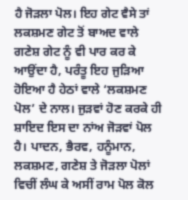ਹੈ ਜੋੜਲਾ ਪੋਲ। ਇਹ ਗੇਟ ਵੈਸੇ ਤਾਂ ਲਕਸ਼ਮਣ ਗੇਟ ਤੋਂ ਬਾਅਦ ਵਾਲੇ ਗਣੇਸ਼ ਗੇਟ ਨੂੰ ਵੀ ਪਾਰ ਕਰ ਕੇ ਆਉਂਦਾ ਹੈ, ਪਰੰਤੂ ਇਹ ਜੁੜਿਆ ਹੋਇਆ ਹੈ ਹੇਠਾਂ ਵਾਲੇ ‘ਲਕਸ਼ਮਣ ਪੋਲ’ ਦੇ ਨਾਲ। ਜੁੜਵਾਂ ਹੋਣ ਕਰਕੇ ਹੀ ਸ਼ਾਇਦ ਇਸ ਦਾ ਨਾਂਅ ਜੋੜਵਾਂ ਪੋਲ ਹੈ। ਪਾਦਨ, ਭੈਰਵ, ਹਨੂੰਮਾਨ, ਲਕਸ਼ਮਣ, ਗਣੇਸ਼ ਤੇ ਜੋੜਲਾ ਪੋਲਾਂ ਵਿਚੀਂ ਲੰਘ ਕੇ ਅਸੀਂ ਰਾਮ ਪੋਲ ਕੋਲ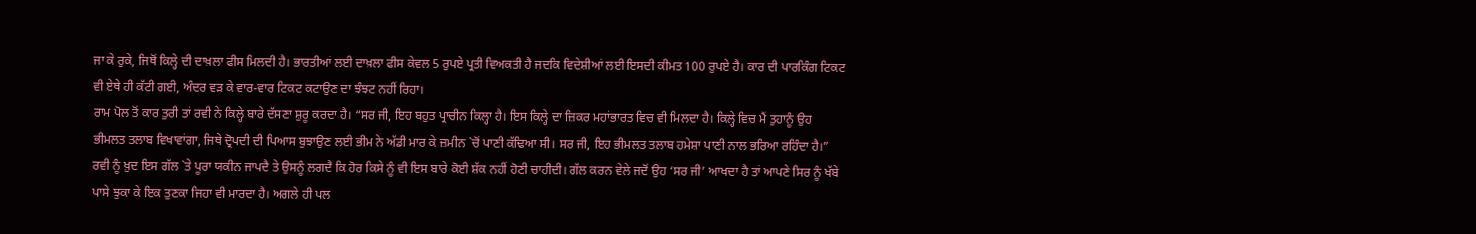ਜਾ ਕੇ ਰੁਕੇ, ਜਿਥੋਂ ਕਿਲ੍ਹੇ ਦੀ ਦਾਖ਼ਲਾ ਫੀਸ ਮਿਲਦੀ ਹੈ। ਭਾਰਤੀਆਂ ਲਈ ਦਾਖ਼ਲਾ ਫੀਸ ਕੇਵਲ 5 ਰੁਪਏ ਪ੍ਰਤੀ ਵਿਅਕਤੀ ਹੈ ਜਦਕਿ ਵਿਦੇਸ਼ੀਆਂ ਲਈ ਇਸਦੀ ਕੀਮਤ 100 ਰੁਪਏ ਹੈ। ਕਾਰ ਦੀ ਪਾਰਕਿੰਗ ਟਿਕਟ ਵੀ ਏਥੇ ਹੀ ਕੱਟੀ ਗਈ, ਅੰਦਰ ਵੜ ਕੇ ਵਾਰ-ਵਾਰ ਟਿਕਟ ਕਟਾਉਣ ਦਾ ਝੰਝਟ ਨਹੀਂ ਰਿਹਾ।
ਰਾਮ ਪੋਲ ਤੋਂ ਕਾਰ ਤੁਰੀ ਤਾਂ ਰਵੀ ਨੇ ਕਿਲ੍ਹੇ ਬਾਰੇ ਦੱਸਣਾ ਸ਼ੁਰੂ ਕਰਦਾ ਹੈ। “ਸਰ ਜੀ, ਇਹ ਬਹੁਤ ਪ੍ਰਾਚੀਨ ਕਿਲ੍ਹਾ ਹੈ। ਇਸ ਕਿਲ੍ਹੇ ਦਾ ਜ਼ਿਕਰ ਮਹਾਂਭਾਰਤ ਵਿਚ ਵੀ ਮਿਲਦਾ ਹੈ। ਕਿਲ੍ਹੇ ਵਿਚ ਮੈਂ ਤੁਹਾਨੂੰ ਉਹ ਭੀਮਲਤ ਤਲਾਬ ਵਿਖਾਵਾਂਗਾ, ਜਿਥੇ ਦ੍ਰੋਪਦੀ ਦੀ ਪਿਆਸ ਬੁਝਾਉਣ ਲਈ ਭੀਮ ਨੇ ਅੱਡੀ ਮਾਰ ਕੇ ਜ਼ਮੀਨ `ਚੋਂ ਪਾਣੀ ਕੱਢਿਆ ਸੀ। ਸਰ ਜੀ, ਇਹ ਭੀਮਲਤ ਤਲਾਬ ਹਮੇਸ਼ਾ ਪਾਣੀ ਨਾਲ ਭਰਿਆ ਰਹਿੰਦਾ ਹੈ।” ਰਵੀ ਨੂੰ ਖ਼ੁਦ ਇਸ ਗੱਲ `ਤੇ ਪੂਰਾ ਯਕੀਨ ਜਾਪਦੈ ਤੇ ਉਸਨੂੰ ਲਗਦੈ ਕਿ ਹੋਰ ਕਿਸੇ ਨੂੰ ਵੀ ਇਸ ਬਾਰੇ ਕੋਈ ਸ਼ੱਕ ਨਹੀਂ ਹੋਣੀ ਚਾਹੀਦੀ। ਗੱਲ ਕਰਨ ਵੇਲੇ ਜਦੋਂ ਉਹ ‘ਸਰ ਜੀ’ ਆਖਦਾ ਹੈ ਤਾਂ ਆਪਣੇ ਸਿਰ ਨੂੰ ਖੱਬੇ ਪਾਸੇ ਝੁਕਾ ਕੇ ਇਕ ਤੁਣਕਾ ਜਿਹਾ ਵੀ ਮਾਰਦਾ ਹੈ। ਅਗਲੇ ਹੀ ਪਲ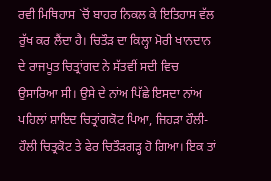ਰਵੀ ਮਿਥਿਹਾਸ `ਚੋਂ ਬਾਹਰ ਨਿਕਲ ਕੇ ਇਤਿਹਾਸ ਵੱਲ ਰੁੱਖ ਕਰ ਲੈਂਦਾ ਹੈ। ਚਿਤੌੜ ਦਾ ਕਿਲ੍ਹਾ ਮੋਰੀ ਖਾਨਦਾਨ ਦੇ ਰਾਜਪੂਤ ਚਿਤ੍ਰਾਂਗਦ ਨੇ ਸੱਤਵੀਂ ਸਦੀ ਵਿਚ ਉਸਾਰਿਆ ਸੀ। ਉਸੇ ਦੇ ਨਾਂਅ ਪਿੱਛੇ ਇਸਦਾ ਨਾਂਅ ਪਹਿਲਾਂ ਸ਼ਾਇਦ ਚਿਤ੍ਰਾਂਗਕੋਟ ਪਿਆ, ਜਿਹੜਾ ਹੌਲੀ-ਹੌਲੀ ਚਿਤ੍ਰਕੋਟ ਤੇ ਫੇਰ ਚਿਤੌੜਗੜ੍ਹ ਹੋ ਗਿਆ। ਇਕ ਤਾਂ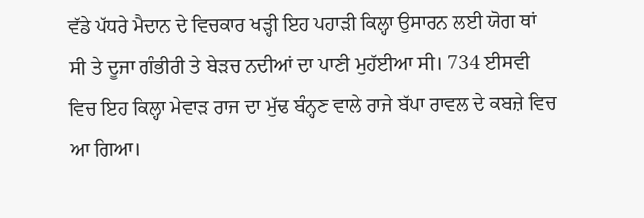ਵੱਡੇ ਪੱਧਰੇ ਮੈਦਾਨ ਦੇ ਵਿਚਕਾਰ ਖੜ੍ਹੀ ਇਹ ਪਹਾੜੀ ਕਿਲ੍ਹਾ ਉਸਾਰਨ ਲਈ ਯੋਗ ਥਾਂ ਸੀ ਤੇ ਦੂਜਾ ਗੰਭੀਰੀ ਤੇ ਬੇੜਚ ਨਦੀਆਂ ਦਾ ਪਾਣੀ ਮੁਹੱਈਆ ਸੀ। 734 ਈਸਵੀ ਵਿਚ ਇਹ ਕਿਲ੍ਹਾ ਮੇਵਾੜ ਰਾਜ ਦਾ ਮੁੱਢ ਬੰਨ੍ਹਣ ਵਾਲੇ ਰਾਜੇ ਬੱਪਾ ਰਾਵਲ ਦੇ ਕਬਜ਼ੇ ਵਿਚ ਆ ਗਿਆ।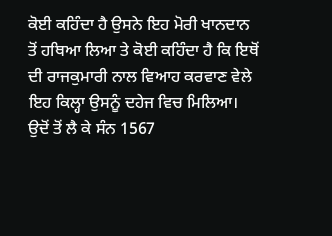ਕੋਈ ਕਹਿੰਦਾ ਹੈ ਉਸਨੇ ਇਹ ਮੋਰੀ ਖਾਨਦਾਨ ਤੋਂ ਹਥਿਆ ਲਿਆ ਤੇ ਕੋਈ ਕਹਿੰਦਾ ਹੈ ਕਿ ਇਥੋਂ ਦੀ ਰਾਜਕੁਮਾਰੀ ਨਾਲ ਵਿਆਹ ਕਰਵਾਣ ਵੇਲੇ ਇਹ ਕਿਲ੍ਹਾ ਉਸਨੂੰ ਦਹੇਜ ਵਿਚ ਮਿਲਿਆ। ਉਦੋਂ ਤੋਂ ਲੈ ਕੇ ਸੰਨ 1567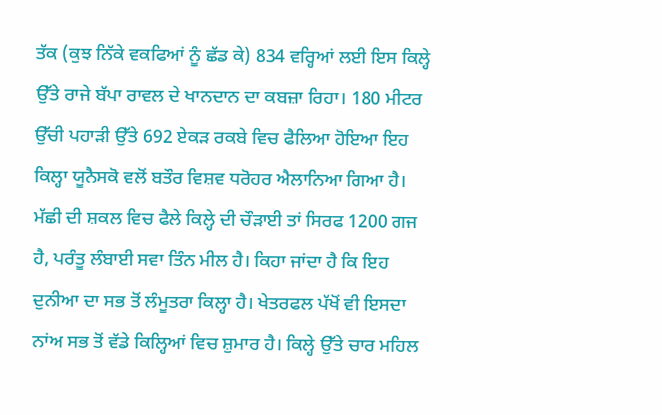ਤੱਕ (ਕੁਝ ਨਿੱਕੇ ਵਕਫਿਆਂ ਨੂੰ ਛੱਡ ਕੇ) 834 ਵਰ੍ਹਿਆਂ ਲਈ ਇਸ ਕਿਲ੍ਹੇ ਉੱਤੇ ਰਾਜੇ ਬੱਪਾ ਰਾਵਲ ਦੇ ਖਾਨਦਾਨ ਦਾ ਕਬਜ਼ਾ ਰਿਹਾ। 180 ਮੀਟਰ ਉੱਚੀ ਪਹਾੜੀ ਉੱਤੇ 692 ਏਕੜ ਰਕਬੇ ਵਿਚ ਫੈਲਿਆ ਹੋਇਆ ਇਹ ਕਿਲ੍ਹਾ ਯੂਨੈਸਕੋ ਵਲੋਂ ਬਤੌਰ ਵਿਸ਼ਵ ਧਰੋਹਰ ਐਲਾਨਿਆ ਗਿਆ ਹੈ। ਮੱਛੀ ਦੀ ਸ਼ਕਲ ਵਿਚ ਫੈਲੇ ਕਿਲ੍ਹੇ ਦੀ ਚੌੜਾਈ ਤਾਂ ਸਿਰਫ 1200 ਗਜ ਹੈ, ਪਰੰਤੂ ਲੰਬਾਈ ਸਵਾ ਤਿੰਨ ਮੀਲ ਹੈ। ਕਿਹਾ ਜਾਂਦਾ ਹੈ ਕਿ ਇਹ ਦੁਨੀਆ ਦਾ ਸਭ ਤੋਂ ਲੰਮੂਤਰਾ ਕਿਲ੍ਹਾ ਹੈ। ਖੇਤਰਫਲ ਪੱਖੋਂ ਵੀ ਇਸਦਾ ਨਾਂਅ ਸਭ ਤੋਂ ਵੱਡੇ ਕਿਲ੍ਹਿਆਂ ਵਿਚ ਸ਼ੁਮਾਰ ਹੈ। ਕਿਲ੍ਹੇ ਉੱਤੇ ਚਾਰ ਮਹਿਲ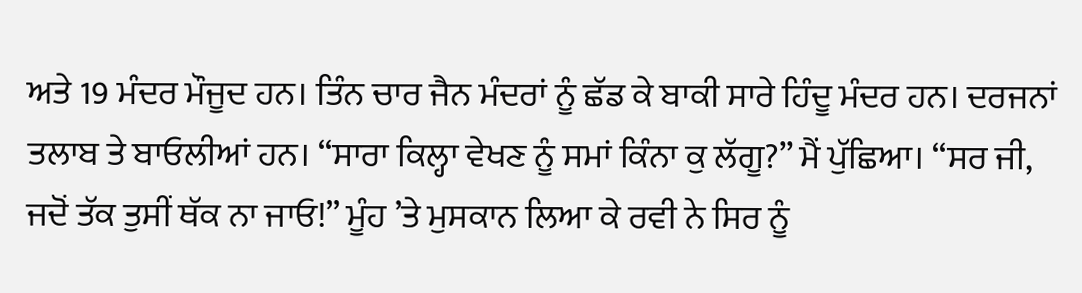ਅਤੇ 19 ਮੰਦਰ ਮੌਜੂਦ ਹਨ। ਤਿੰਨ ਚਾਰ ਜੈਨ ਮੰਦਰਾਂ ਨੂੰ ਛੱਡ ਕੇ ਬਾਕੀ ਸਾਰੇ ਹਿੰਦੂ ਮੰਦਰ ਹਨ। ਦਰਜਨਾਂ ਤਲਾਬ ਤੇ ਬਾਓਲੀਆਂ ਹਨ। “ਸਾਰਾ ਕਿਲ੍ਹਾ ਵੇਖਣ ਨੂੰ ਸਮਾਂ ਕਿੰਨਾ ਕੁ ਲੱਗੂ?” ਮੈਂ ਪੁੱਛਿਆ। “ਸਰ ਜੀ, ਜਦੋਂ ਤੱਕ ਤੁਸੀਂ ਥੱਕ ਨਾ ਜਾਓ!” ਮੂੰਹ ’ਤੇ ਮੁਸਕਾਨ ਲਿਆ ਕੇ ਰਵੀ ਨੇ ਸਿਰ ਨੂੰ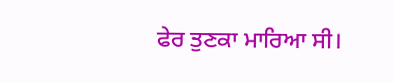ਫੇਰ ਤੁਣਕਾ ਮਾਰਿਆ ਸੀ।